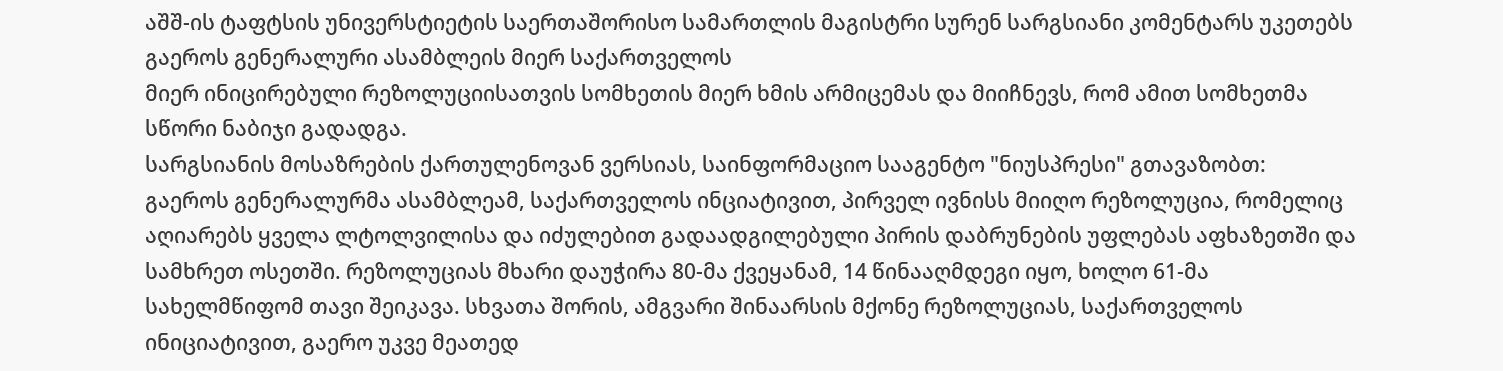აშშ-ის ტაფტსის უნივერსტიეტის საერთაშორისო სამართლის მაგისტრი სურენ სარგსიანი კომენტარს უკეთებს გაეროს გენერალური ასამბლეის მიერ საქართველოს
მიერ ინიცირებული რეზოლუციისათვის სომხეთის მიერ ხმის არმიცემას და მიიჩნევს, რომ ამით სომხეთმა სწორი ნაბიჯი გადადგა.
სარგსიანის მოსაზრების ქართულენოვან ვერსიას, საინფორმაციო სააგენტო "ნიუსპრესი" გთავაზობთ:
გაეროს გენერალურმა ასამბლეამ, საქართველოს ინციატივით, პირველ ივნისს მიიღო რეზოლუცია, რომელიც აღიარებს ყველა ლტოლვილისა და იძულებით გადაადგილებული პირის დაბრუნების უფლებას აფხაზეთში და სამხრეთ ოსეთში. რეზოლუციას მხარი დაუჭირა 80-მა ქვეყანამ, 14 წინააღმდეგი იყო, ხოლო 61-მა სახელმწიფომ თავი შეიკავა. სხვათა შორის, ამგვარი შინაარსის მქონე რეზოლუციას, საქართველოს ინიციატივით, გაერო უკვე მეათედ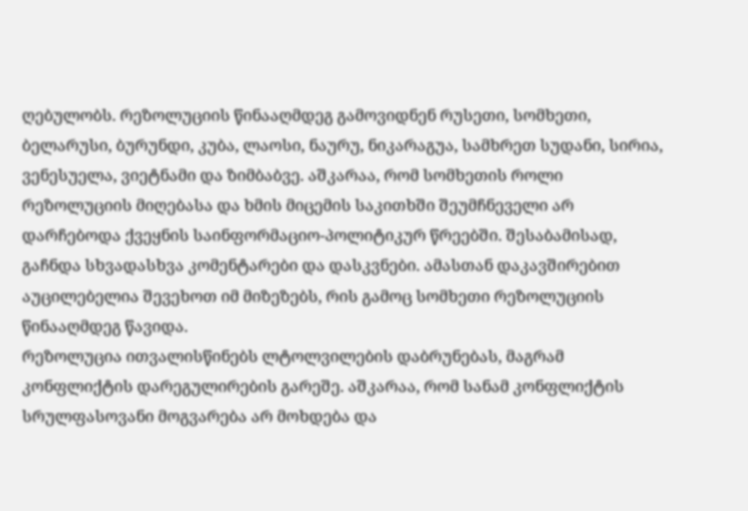ღებულობს. რეზოლუციის წინააღმდეგ გამოვიდნენ რუსეთი, სომხეთი, ბელარუსი, ბურუნდი, კუბა, ლაოსი, ნაურუ, ნიკარაგუა, სამხრეთ სუდანი, სირია, ვენესუელა, ვიეტნამი და ზიმბაბვე. აშკარაა, რომ სომხეთის როლი რეზოლუციის მიღებასა და ხმის მიცემის საკითხში შეუმჩნეველი არ დარჩებოდა ქვეყნის საინფორმაციო-პოლიტიკურ წრეებში. შესაბამისად, გაჩნდა სხვადასხვა კომენტარები და დასკვნები. ამასთან დაკავშირებით აუცილებელია შევეხოთ იმ მიზეზებს, რის გამოც სომხეთი რეზოლუციის წინააღმდეგ წავიდა.
რეზოლუცია ითვალისწინებს ლტოლვილების დაბრუნებას, მაგრამ კონფლიქტის დარეგულირების გარეშე. აშკარაა, რომ სანამ კონფლიქტის სრულფასოვანი მოგვარება არ მოხდება და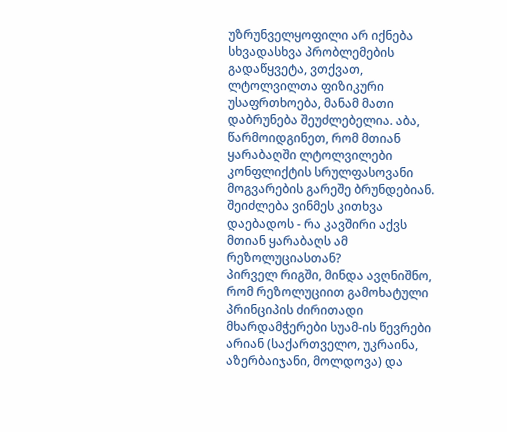უზრუნველყოფილი არ იქნება სხვადასხვა პრობლემების გადაწყვეტა, ვთქვათ, ლტოლვილთა ფიზიკური უსაფრთხოება, მანამ მათი დაბრუნება შეუძლებელია. აბა, წარმოიდგინეთ, რომ მთიან ყარაბაღში ლტოლვილები კონფლიქტის სრულფასოვანი მოგვარების გარეშე ბრუნდებიან. შეიძლება ვინმეს კითხვა დაებადოს - რა კავშირი აქვს მთიან ყარაბაღს ამ რეზოლუციასთან?
პირველ რიგში, მინდა ავღნიშნო, რომ რეზოლუციით გამოხატული პრინციპის ძირითადი მხარდამჭერები სუამ-ის წევრები არიან (საქართველო, უკრაინა, აზერბაიჯანი, მოლდოვა) და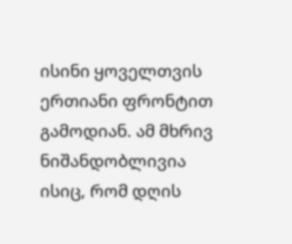ისინი ყოველთვის ერთიანი ფრონტით გამოდიან. ამ მხრივ ნიშანდობლივია ისიც, რომ დღის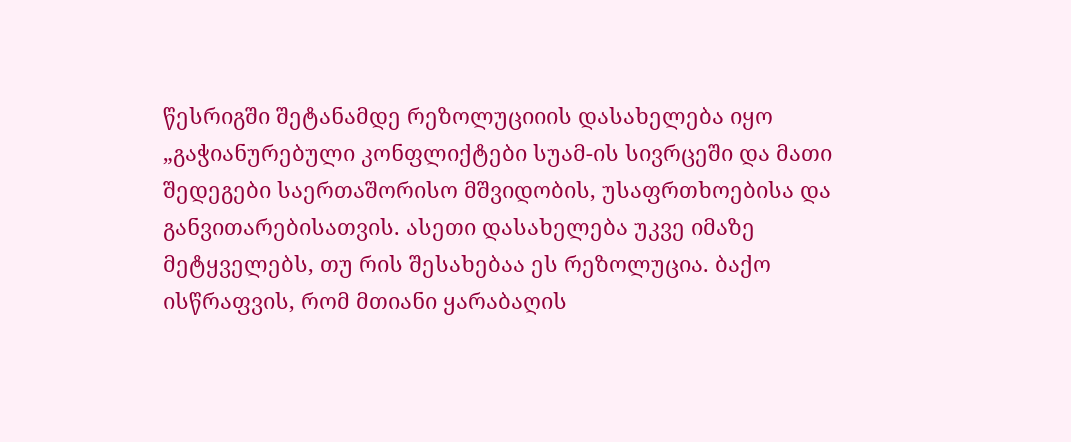წესრიგში შეტანამდე რეზოლუციიის დასახელება იყო „გაჭიანურებული კონფლიქტები სუამ-ის სივრცეში და მათი შედეგები საერთაშორისო მშვიდობის, უსაფრთხოებისა და განვითარებისათვის. ასეთი დასახელება უკვე იმაზე მეტყველებს, თუ რის შესახებაა ეს რეზოლუცია. ბაქო ისწრაფვის, რომ მთიანი ყარაბაღის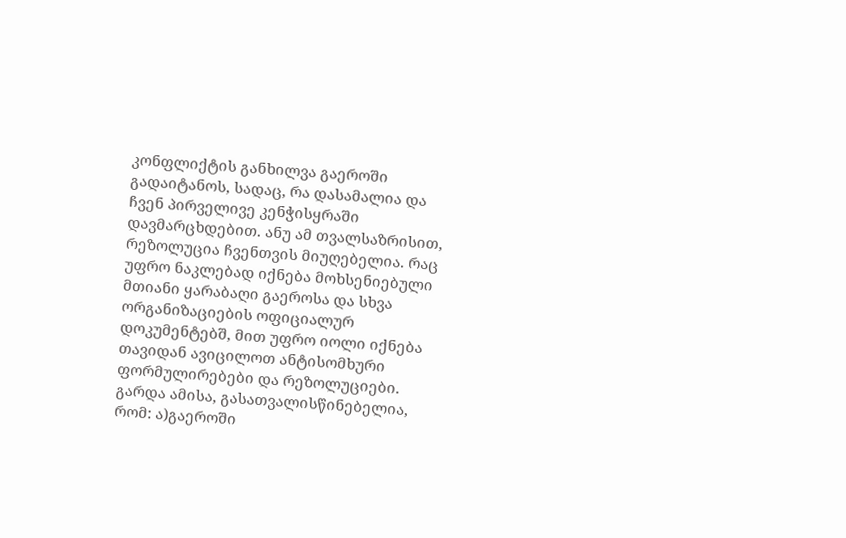კონფლიქტის განხილვა გაეროში გადაიტანოს, სადაც, რა დასამალია და ჩვენ პირველივე კენჭისყრაში დავმარცხდებით. ანუ ამ თვალსაზრისით, რეზოლუცია ჩვენთვის მიუღებელია. რაც უფრო ნაკლებად იქნება მოხსენიებული მთიანი ყარაბაღი გაეროსა და სხვა ორგანიზაციების ოფიციალურ დოკუმენტებშ, მით უფრო იოლი იქნება თავიდან ავიცილოთ ანტისომხური ფორმულირებები და რეზოლუციები. გარდა ამისა, გასათვალისწინებელია, რომ: ა)გაეროში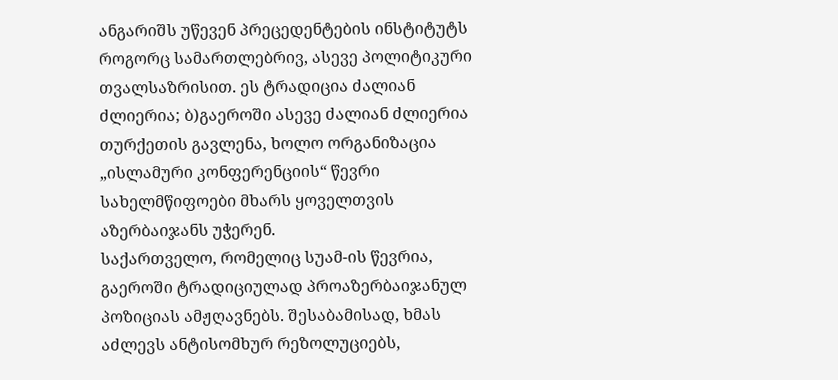ანგარიშს უწევენ პრეცედენტების ინსტიტუტს როგორც სამართლებრივ, ასევე პოლიტიკური თვალსაზრისით. ეს ტრადიცია ძალიან ძლიერია; ბ)გაეროში ასევე ძალიან ძლიერია თურქეთის გავლენა, ხოლო ორგანიზაცია „ისლამური კონფერენციის“ წევრი სახელმწიფოები მხარს ყოველთვის აზერბაიჯანს უჭერენ.
საქართველო, რომელიც სუამ-ის წევრია, გაეროში ტრადიციულად პროაზერბაიჯანულ პოზიციას ამჟღავნებს. შესაბამისად, ხმას აძლევს ანტისომხურ რეზოლუციებს,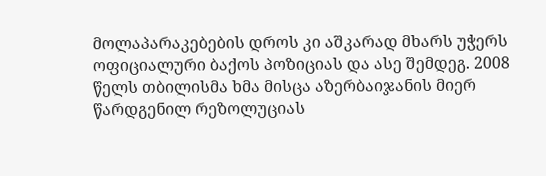მოლაპარაკებების დროს კი აშკარად მხარს უჭერს ოფიციალური ბაქოს პოზიციას და ასე შემდეგ. 2008 წელს თბილისმა ხმა მისცა აზერბაიჯანის მიერ წარდგენილ რეზოლუციას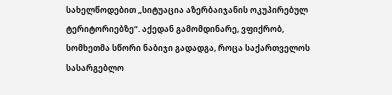სახელწოდებით „სიტუაცია აზერბაიჯანის ოკუპირებულ ტერიტორიებზე“. აქედან გამომდინარე, ვფიქრობ, სომხეთმა სწორი ნაბიჯი გადადგა, როცა საქართველოს სასარგებლო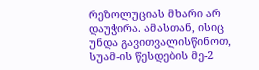რეზოლუციას მხარი არ დაუჭირა. ამასთან, ისიც უნდა გავითვალისწინოთ, სუამ-ის წესდების მე-2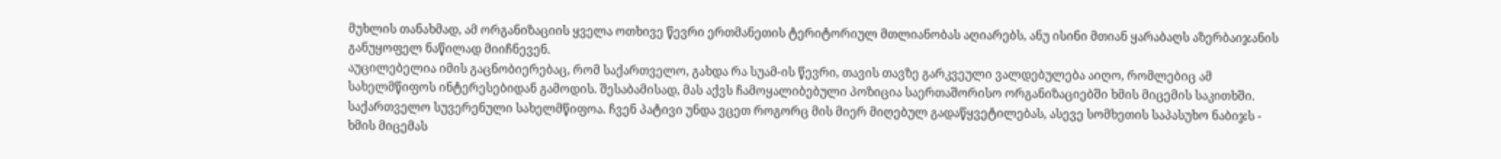მუხლის თანახმად, ამ ორგანიზაციის ყველა ოთხივე წევრი ერთმანეთის ტერიტორიულ მთლიანობას აღიარებს, ანუ ისინი მთიან ყარაბაღს აზერბაიჯანის განუყოფელ ნაწილად მიიჩნევენ.
აუცილებელია იმის გაცნობიერებაც, რომ საქართველო, გახდა რა სუამ-ის წევრი, თავის თავზე გარკვეული ვალდებულება აიღო, რომლებიც ამ სახელმწიფოს ინტერესებიდან გამოდის. შესაბამისად, მას აქვს ჩამოყალიბებული პოზიცია საერთაშორისო ორგანიზაციებში ხმის მიცემის საკითხში.
საქართველო სუვერენული სახელმწიფოა. ჩვენ პატივი უნდა ვცეთ როგორც მის მიერ მიღებულ გადაწყვეტილებას, ასევე სომხეთის საპასუხო ნაბიჯს - ხმის მიცემას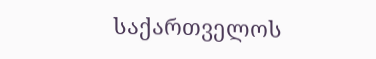საქართველოს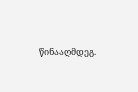წინააღმდეგ.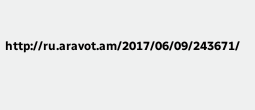http://ru.aravot.am/2017/06/09/243671/